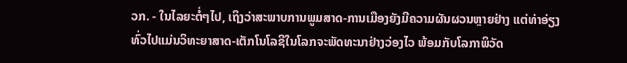ວກ. - ໃນໄລຍະຕໍ່ໆໄປ, ເຖິງວ່າສະພາບການພູມສາດ-ການເມືອງຍັງມີຄວາມຜັນຜວນຫຼາຍຢ່າງ ແຕ່ທ່າອ່ຽງທົ່ວໄປແມ່ນວິທະຍາສາດ-ເຕັກໂນໂລຊີໃນໂລກຈະພັດທະນາຢ່າງວ່ອງໄວ ພ້ອມກັບໂລກາພິວັດ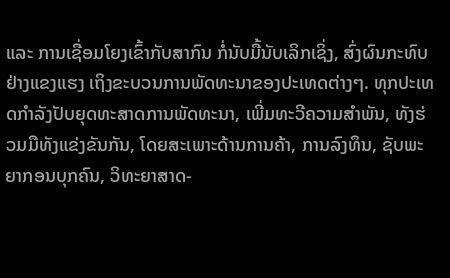ແລະ ການເຊື່ອມໂຍງເຂົ້າກັບສາກົນ ກໍ່ນັບມື້ນັບເລິກເຊິ່ງ, ສົ່ງຜົນກະທົບຢ່າງແຂງແຮງ ເຖິງຂະບວນການພັດທະນາຂອງປະເທດຕ່າງໆ. ທຸກປະເທດກຳລັງປັບຍຸດທະສາດການພັດທະນາ, ເພີ່ມທະວີຄວາມສຳພັນ, ທັງຮ່ວມມືທັງແຂ່ງຂັນກັນ, ໂດຍສະເພາະດ້ານການຄ້າ, ການລົງທຶນ, ຊັບພະຍາກອນບຸກຄົນ, ວິທະຍາສາດ-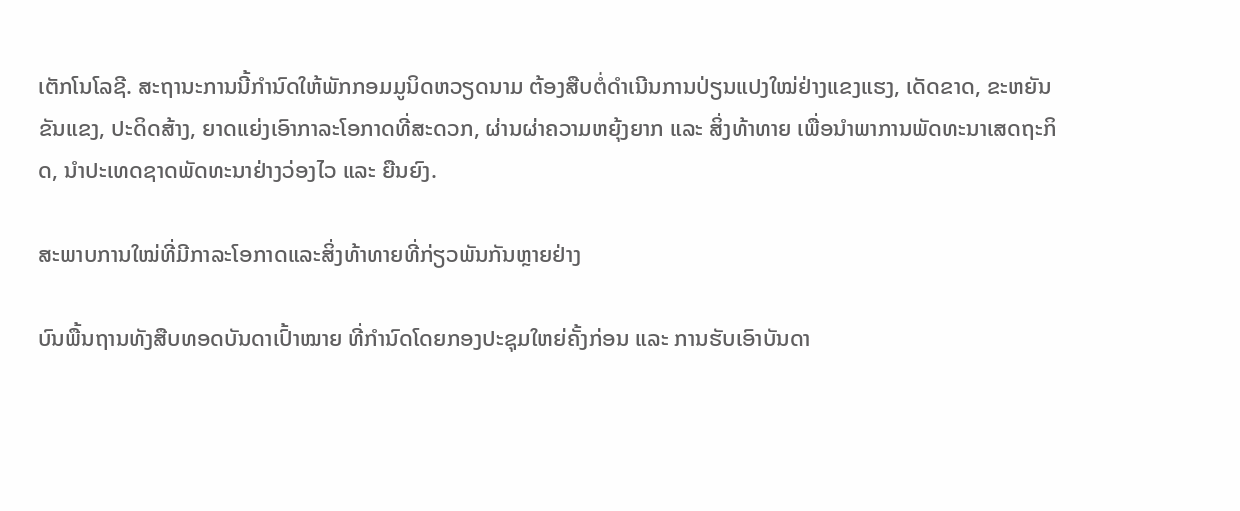ເຕັກໂນໂລຊີ. ສະຖານະການນີ້ກຳນົດໃຫ້ພັກກອມມູນິດຫວຽດນາມ ຕ້ອງສືບຕໍ່ດຳເນີນການປ່ຽນແປງໃໝ່ຢ່າງແຂງແຮງ, ເດັດຂາດ, ຂະຫຍັນຂັນແຂງ, ປະດິດສ້າງ, ຍາດແຍ່ງເອົາກາລະໂອກາດທີ່ສະດວກ, ຜ່ານຜ່າຄວາມຫຍຸ້ງຍາກ ແລະ ສິ່ງທ້າທາຍ ເພື່ອນຳພາການພັດທະນາເສດຖະກິດ, ນຳປະເທດຊາດພັດທະນາຢ່າງວ່ອງໄວ ແລະ ຍືນຍົງ.

ສະພາບການໃໝ່ທີ່ມີກາລະໂອກາດແລະສິ່ງທ້າທາຍທີ່ກ່ຽວພັນກັນຫຼາຍຢ່າງ

ບົນພື້ນຖານທັງສືບທອດບັນດາເປົ້າໝາຍ ທີ່ກຳນົດໂດຍກອງປະຊຸມໃຫຍ່ຄັ້ງກ່ອນ ແລະ ການຮັບເອົາບັນດາ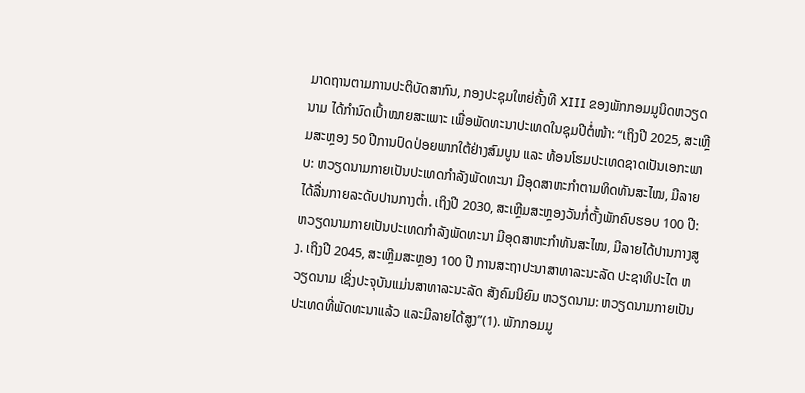ມາດຖານຕາມການປະຕິບັດສາກົນ, ກອງປະຊຸມໃຫຍ່ຄັ້ງທີ XIII ຂອງພັກກອມມູນິດຫວຽດນາມ ໄດ້ກຳນົດເປົ້າໝາຍສະເພາະ ເພື່ອພັດທະນາປະເທດໃນຊຸມປີຕໍ່ໜ້າ: “ເຖິງປີ 2025, ສະເຫຼີມສະຫຼອງ 50 ປີການປົດປ່ອຍພາກໃຕ້ຢ່າງສົມບູນ ແລະ ທ້ອນໂຮມປະເທດຊາດເປັນເອກະພາບ: ຫວຽດນາມກາຍເປັນປະເທດກຳລັງພັດທະນາ ມີອຸດສາຫະກຳຕາມທິດທັນສະໄໝ, ມີລາຍໄດ້ລື່ນກາຍລະດັບປານກາງຕ່ຳ. ເຖິງປີ 2030, ສະເຫຼີມສະຫຼອງວັນກໍ່ຕັ້ງພັກຄົບຮອບ 100 ປີ: ຫວຽດນາມກາຍເປັນປະເທດກຳລັງພັດທະນາ ມີອຸດສາຫະກຳທັນສະໄໝ, ມີລາຍໄດ້ປານກາງສູງ. ເຖິງປີ 2045, ສະເຫຼີມສະຫຼອງ 100 ປີ ການສະຖາປະນາສາທາລະນະລັດ ປະຊາທິປະໄຕ ຫວຽດນາມ ເຊິ່ງປະຈຸບັນແມ່ນສາທາລະນະລັດ ສັງຄົມນິຍົມ ຫວຽດນາມ: ຫວຽດນາມກາຍເປັນປະເທດທີ່ພັດທະນາແລ້ວ ແລະມີລາຍໄດ້ສູງ”(1). ພັກກອມມູ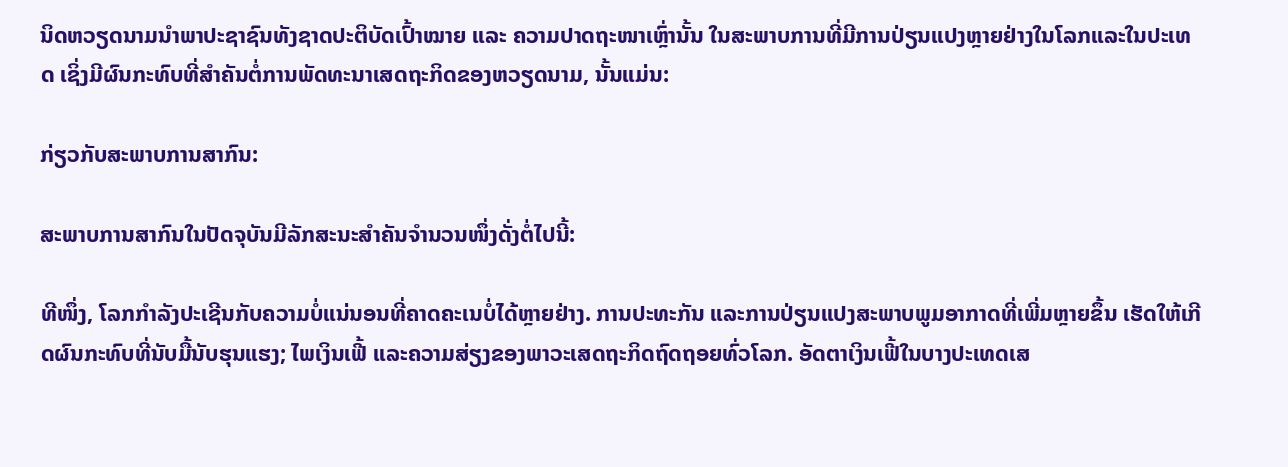ນິດຫວຽດນາມນຳພາປະຊາຊົນທັງຊາດປະຕິບັດເປົ້າໝາຍ ແລະ ຄວາມປາດຖະໜາເຫຼົ່ານັ້ນ ໃນສະພາບການທີ່ມີການປ່ຽນແປງຫຼາຍຢ່າງໃນໂລກແລະໃນປະເທດ ເຊິ່ງມີຜົນກະທົບທີ່ສຳຄັນຕໍ່ການພັດທະນາເສດຖະກິດຂອງຫວຽດນາມ, ນັ້ນແມ່ນ:

ກ່ຽວກັບສະພາບການສາກົນ:

ສະພາບການສາກົນໃນປັດຈຸບັນມີລັກສະນະສໍາຄັນຈໍານວນໜຶ່ງດັ່ງຕໍ່ໄປນີ້:

ທີໜຶ່ງ, ໂລກກຳລັງປະເຊີນກັບຄວາມບໍ່ແນ່ນອນທີ່ຄາດຄະເນບໍ່ໄດ້ຫຼາຍຢ່າງ. ການປະທະກັນ ແລະການປ່ຽນແປງສະພາບພູມອາກາດທີ່ເພີ່ມຫຼາຍຂຶ້ນ ເຮັດໃຫ້ເກີດຜົນກະທົບທີ່ນັບມື້ນັບຮຸນແຮງ; ໄພເງິນເຟີ້ ແລະຄວາມສ່ຽງຂອງພາວະເສດຖະກິດຖົດຖອຍທົ່ວໂລກ. ອັດຕາເງິນເຟີ້ໃນບາງປະເທດເສ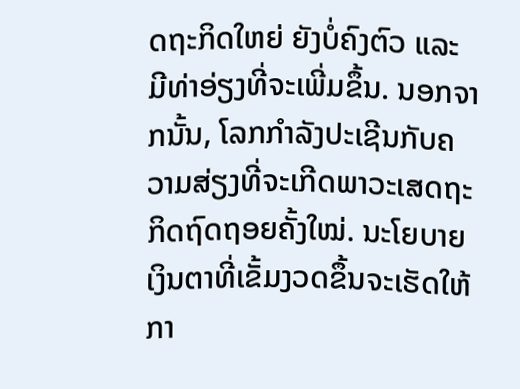ດຖະກິດໃຫຍ່ ຍັງບໍ່ຄົງຕົວ ແລະ ມີທ່າອ່ຽງທີ່ຈະເພີ່ມຂຶ້ນ. ນອກຈາກນັ້ນ, ໂລກກໍາລັງປະເຊີນກັບຄວາມສ່ຽງທີ່ຈະເກີດພາວະເສດຖະກິດຖົດຖອຍຄັ້ງໃໝ່. ນະໂຍບາຍເງິນຕາທີ່ເຂັ້ມງວດຂຶ້ນຈະເຮັດໃຫ້ກາ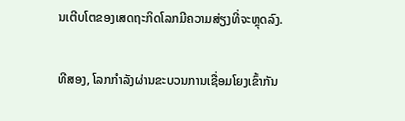ນເຕີບໂຕຂອງເສດຖະກິດໂລກມີຄວາມສ່ຽງທີ່ຈະຫຼຸດລົງ.

ທີສອງ, ໂລກກໍາລັງຜ່ານຂະບວນການເຊື່ອມໂຍງເຂົ້າກັນ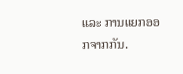ແລະ ການແຍກອອກຈາກກັນ.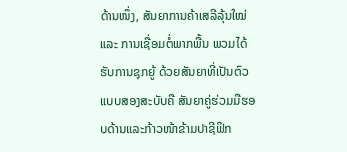ດ້ານໜຶ່ງ, ສັນຍາການຄ້າເສລີລຸ້ນໃໝ່ ແລະ ການເຊື່ອມຕໍ່ພາກພື້ນ ພວມໄດ້ຮັບການຊຸກຍູ້ ດ້ວຍສັນຍາທີ່ເປັນຕົວແບບສອງສະບັບຄື ສັນຍາຄູ່ຮ່ວມມືຮອບດ້ານແລະກ້າວໜ້າຂ້າມປາຊີຟິກ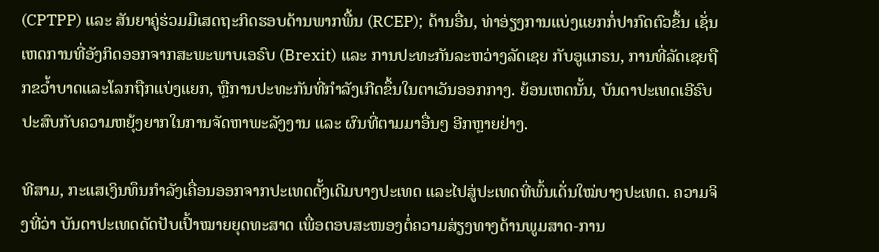(CPTPP) ແລະ ສັນຍາຄູ່ຮ່ວມມືເສດຖະກິດຮອບດ້ານພາກພື້ນ (RCEP); ດ້ານອື່ນ, ທ່າອ່ຽງການແບ່ງແຍກກໍ່ປາກົດຕົວຂຶ້ນ ເຊັ່ນ ເຫດການທີ່ອັງກິດອອກຈາກສະພະພາບເອຣົບ (Brexit) ແລະ ການປະທະກັນລະຫວ່າງລັດເຊຍ ກັບອູແກຣນ, ການທີ່ລັດເຊຍຖືກຂວ້ຳບາດແລະໂລກຖືກແບ່ງແຍກ, ຫຼືການປະທະກັນທີ່ກຳລັງເກີດຂຶ້ນໃນຕາເວັນອອກກາງ. ຍ້ອນເຫດນັ້ນ, ບັນດາປະເທດເອີຣົບປະສົບກັບຄວາມຫຍຸ້ງຍາກໃນການຈັດຫາພະລັງງານ ແລະ ຜົນທີ່ຕາມມາອື່ນໆ ອີກຫຼາຍຢ່າງ.

ທີສາມ, ກະແສເງິນທຶນກຳລັງເຄື່ອນອອກຈາກປະເທດດັ້ງເດີມບາງປະເທດ ແລະໄປສູ່ປະເທດທີ່ພົ້ນເດັ່ນໃໝ່ບາງປະເທດ. ຄວາມຈິງທີ່ວ່າ ບັນດາປະເທດດັດປັບເປົ້າໝາຍຍຸດທະສາດ ເພື່ອຕອບສະໜອງຕໍ່ຄວາມສ່ຽງທາງດ້ານພູມສາດ-ການ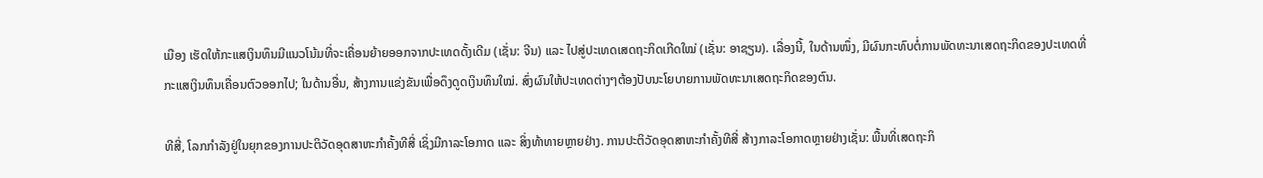ເມືອງ ເຮັດໃຫ້ກະແສເງິນທຶນມີແນວໂນ້ມທີ່ຈະເຄື່ອນຍ້າຍອອກຈາກປະເທດດັ້ງເດີມ (ເຊັ່ນ: ຈີນ) ແລະ ໄປສູ່ປະເທດເສດຖະກິດເກີດໃໝ່ (ເຊັ່ນ: ອາຊຽນ). ເລື່ອງນີ້, ໃນດ້ານໜຶ່ງ, ມີຜົນກະທົບຕໍ່ການພັດທະນາເສດຖະກິດຂອງປະເທດທີ່ກະແສເງິນທຶນເຄື່ອນຕົວອອກໄປ; ໃນດ້ານອື່ນ, ສ້າງການແຂ່ງຂັນເພື່ອດຶງດູດເງິນທຶນໃໝ່. ສົ່ງຜົນໃຫ້ປະເທດຕ່າງໆຕ້ອງປັບນະໂຍບາຍການພັດທະນາເສດຖະກິດຂອງຕົນ.

ທີສີ່, ໂລກກຳລັງຢູ່ໃນຍຸກຂອງການປະຕິວັດອຸດສາຫະກຳຄັ້ງທີສີ່ ເຊິ່ງມີກາລະໂອກາດ ແລະ ສິ່ງທ້າທາຍຫຼາຍຢ່າງ. ການປະຕິວັດອຸດສາຫະກຳຄັ້ງທີສີ່ ສ້າງກາລະໂອກາດຫຼາຍຢ່າງເຊັ່ນ: ພື້ນທີ່ເສດຖະກິ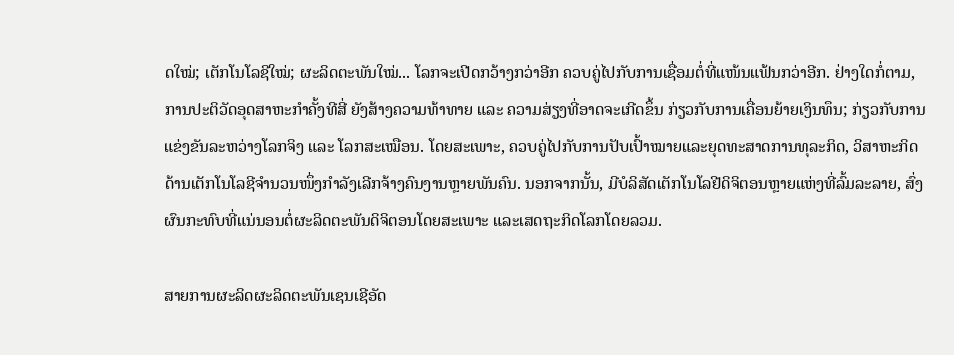ດໃໝ່; ເຕັກໂນໂລຊີໃໝ່; ຜະລິດຕະພັນໃໝ່... ໂລກຈະເປີດກວ້າງກວ່າອີກ ຄວບຄູ່ໄປກັບການເຊື່ອມຕໍ່ທີ່ແໜ້ນແຟ້ນກວ່າອີກ. ຢ່າງໃດກໍ່ຕາມ, ການປະຕິວັດອຸດສາຫະກຳຄັ້ງທີສີ່ ຍັງສ້າງຄວາມທ້າທາຍ ແລະ ຄວາມສ່ຽງທີ່ອາດຈະເກີດຂຶ້ນ ກ່ຽວກັບການເຄື່ອນຍ້າຍເງິນທຶນ; ກ່ຽວກັບການແຂ່ງຂັນລະຫວ່າງໂລກຈິງ ແລະ ໂລກສະເໝືອນ. ໂດຍສະເພາະ, ຄວບຄູ່ໄປກັບການປັບເປົ້າໝາຍແລະຍຸດທະສາດການທຸລະກິດ, ວິສາຫະກິດດ້ານເຕັກໂນໂລຊີຈຳນວນໜຶ່ງກຳລັງເລີກຈ້າງຄົນງານຫຼາຍພັນຄົນ. ນອກຈາກນັ້ນ, ມີບໍລິສັດເຕັກໂນໂລຢີດິຈິຕອນຫຼາຍແຫ່ງທີ່ລົ້ມລະລາຍ, ສົ່ງຜົນກະທົບທີ່ແນ່ນອນຕໍ່ຜະລິດຕະພັນດິຈິຕອນໂດຍສະເພາະ ແລະເສດຖະກິດໂລກໂດຍລວມ.

ສາຍການຜະລິດຜະລິດຕະພັນເຊນເຊີອັດ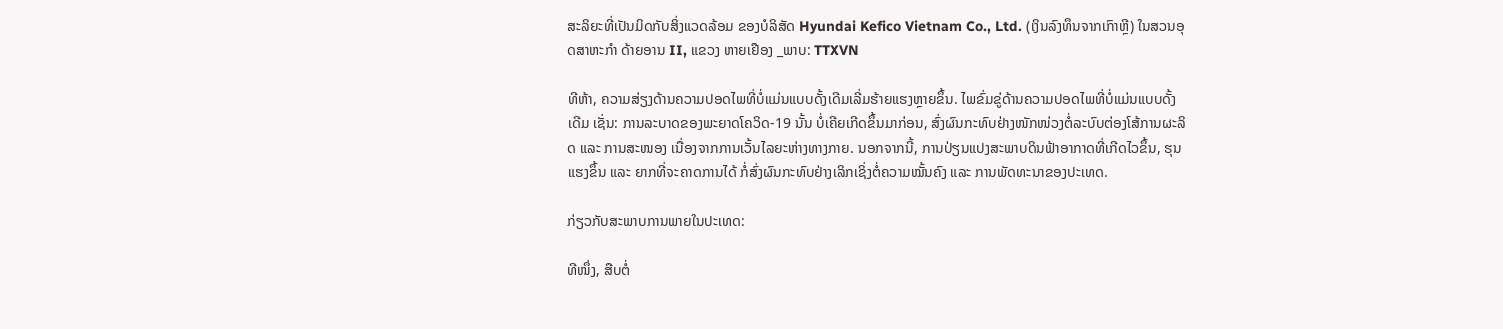ສະລິຍະທີ່ເປັນມິດກັບສິ່ງແວດລ້ອມ ຂອງບໍລິສັດ Hyundai Kefico Vietnam Co., Ltd. (ເງິນລົງທຶນຈາກເກົາຫຼີ) ໃນສວນອຸດສາຫະກຳ ດ້າຍອານ II, ແຂວງ ຫາຍເຢືອງ _ພາບ: TTXVN

ທີຫ້າ, ຄວາມສ່ຽງດ້ານຄວາມປອດໄພທີ່ບໍ່ແມ່ນແບບດັ້ງເດີມເລີ່ມຮ້າຍແຮງຫຼາຍຂຶ້ນ. ໄພຂົ່ມຂູ່ດ້ານຄວາມປອດໄພທີ່ບໍ່ແມ່ນແບບດັ້ງເດີມ ເຊັ່ນ: ການລະບາດຂອງພະຍາດໂຄວິດ-19 ນັ້ນ ບໍ່ເຄີຍເກີດຂຶ້ນມາກ່ອນ, ສົ່ງຜົນກະທົບຢ່າງໜັກໜ່ວງຕໍ່ລະບົບຕ່ອງໂສ້ການຜະລິດ ແລະ ການສະໜອງ ເນື່ອງຈາກການເວັ້ນໄລຍະຫ່າງທາງກາຍ. ນອກຈາກນີ້, ການປ່ຽນແປງສະພາບດິນຟ້າອາກາດທີ່ເກີດໄວຂຶ້ນ, ຮຸນແຮງຂຶ້ນ ແລະ ຍາກທີ່ຈະຄາດການໄດ້ ກໍ່ສົ່ງຜົນກະທົບຢ່າງເລິກເຊິ່ງຕໍ່ຄວາມໝັ້ນຄົງ ແລະ ການພັດທະນາຂອງປະເທດ.

ກ່ຽວກັບສະພາບການພາຍໃນປະເທດ:

ທີໜຶ່ງ, ສືບຕໍ່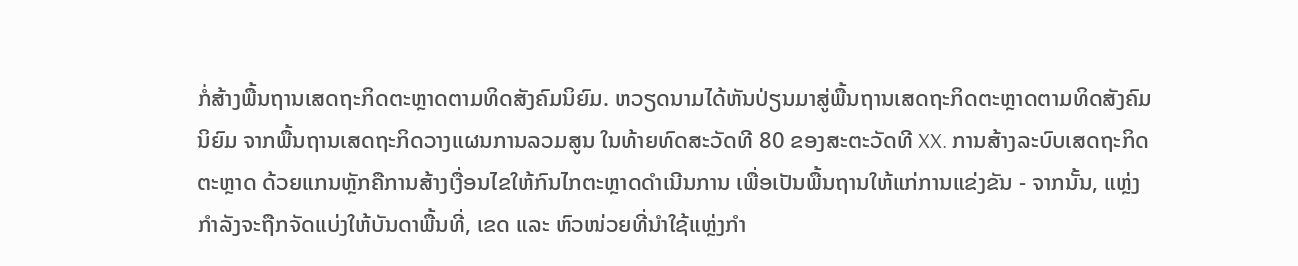ກໍ່ສ້າງພື້ນຖານເສດຖະກິດຕະຫຼາດຕາມທິດສັງຄົມນິຍົມ. ຫວຽດນາມໄດ້ຫັນປ່ຽນມາສູ່ພື້ນຖານເສດຖະກິດຕະຫຼາດຕາມທິດສັງຄົມນິຍົມ ຈາກພື້ນຖານເສດຖະກິດວາງແຜນການລວມສູນ ໃນທ້າຍທົດສະວັດທີ 80 ຂອງສະຕະວັດທີ XX. ການສ້າງລະບົບເສດຖະກິດຕະຫຼາດ ດ້ວຍແກນຫຼັກຄືການສ້າງເງື່ອນໄຂໃຫ້ກົນໄກຕະຫຼາດດຳເນີນການ ເພື່ອເປັນພື້ນຖານໃຫ້ແກ່ການແຂ່ງຂັນ - ຈາກນັ້ນ, ແຫຼ່ງກຳລັງຈະຖືກຈັດແບ່ງໃຫ້ບັນດາພື້ນທີ່, ເຂດ ແລະ ຫົວໜ່ວຍທີ່ນຳໃຊ້ແຫຼ່ງກຳ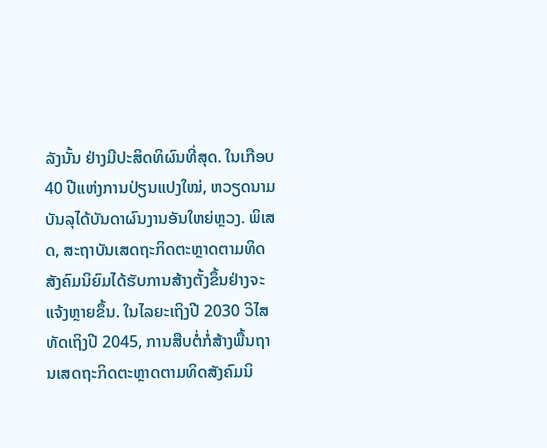ລັງນັ້ນ ຢ່າງມີປະສິດທິຜົນທີ່ສຸດ. ໃນເກືອບ 40 ປີແຫ່ງການປ່ຽນແປງໃໝ່, ຫວຽດນາມບັນລຸໄດ້ບັນດາຜົນງານອັນໃຫຍ່ຫຼວງ. ພິເສດ, ສະຖາບັນເສດຖະກິດຕະຫຼາດຕາມທິດສັງຄົມນິຍົມໄດ້ຮັບການສ້າງຕັ້ງຂຶ້ນຢ່າງຈະແຈ້ງຫຼາຍຂຶ້ນ. ໃນໄລຍະເຖິງປີ 2030 ວິໄສທັດເຖິງປີ 2045, ການສືບຕໍ່ກໍ່ສ້າງພື້ນຖານເສດຖະກິດຕະຫຼາດຕາມທິດສັງຄົມນິ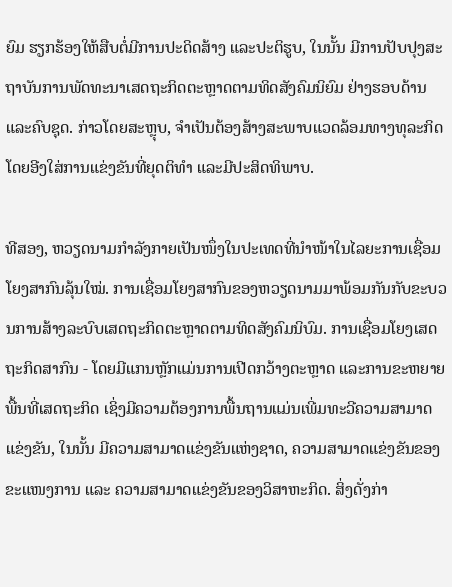ຍົມ ຮຽກຮ້ອງໃຫ້ສືບຕໍ່ມີການປະດິດສ້າງ ແລະປະຕິຮູບ, ໃນນັ້ນ ມີການປັບປຸງສະຖາບັນການພັດທະນາເສດຖະກິດຕະຫຼາດຕາມທິດສັງຄົມນິຍົມ ຢ່າງຮອບດ້ານແລະຄົບຊຸດ. ກ່າວໂດຍສະຫຼຸບ, ຈຳເປັນຕ້ອງສ້າງສະພາບແວດລ້ອມທາງທຸລະກິດ ໂດຍອີງໃສ່ການແຂ່ງຂັນທີ່ຍຸດຕິທໍາ ແລະມີປະສິດທິພາບ.

ທີສອງ, ຫວຽດນາມກຳລັງກາຍເປັນໜຶ່ງໃນປະເທດທີ່ນຳໜ້າໃນໄລຍະການເຊື່ອມໂຍງສາກົນລຸ້ນໃໝ່. ການເຊື່ອມໂຍງສາກົນຂອງຫວຽດນາມມາພ້ອມກັນກັບຂະບວນການສ້າງລະບົບເສດຖະກິດຕະຫຼາດຕາມທິດສັງຄົມນິບົມ. ການເຊື່ອມໂຍງເສດຖະກິດສາກົນ - ໂດຍມີແກນຫຼັກແມ່ນການເປີດກວ້າງຕະຫຼາດ ແລະການຂະຫຍາຍພື້ນທີ່ເສດຖະກິດ ເຊິ່ງມີຄວາມຕ້ອງການພື້ນຖານແມ່ນເພີ່ມທະວີຄວາມສາມາດແຂ່ງຂັນ, ໃນນັ້ນ ມີຄວາມສາມາດແຂ່ງຂັນແຫ່ງຊາດ, ຄວາມສາມາດແຂ່ງຂັນຂອງຂະແໜງການ ແລະ ຄວາມສາມາດແຂ່ງຂັນຂອງວິສາຫະກິດ. ສິ່ງດັ່ງກ່າ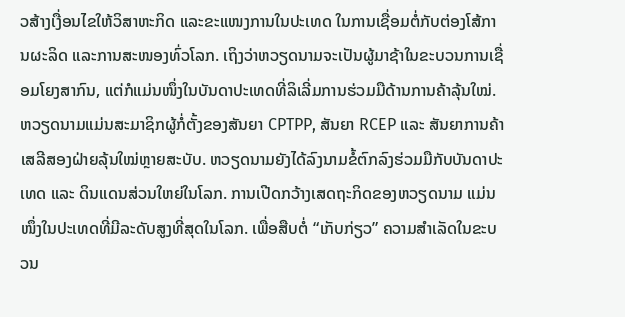ວສ້າງເງື່ອນໄຂໃຫ້ວິສາຫະກິດ ແລະຂະແໜງການໃນປະເທດ ໃນການເຊື່ອມຕໍ່ກັບຕ່ອງໂສ້ການຜະລິດ ແລະການສະໜອງທົ່ວໂລກ. ເຖິງວ່າຫວຽດນາມຈະເປັນຜູ້ມາຊ້າໃນຂະບວນການເຊື່ອມໂຍງສາກົນ, ແຕ່ກໍແມ່ນໜຶ່ງໃນບັນດາປະເທດທີ່ລິເລີ່ມການຮ່ວມມືດ້ານການຄ້າລຸ້ນໃໝ່. ຫວຽດນາມແມ່ນສະມາຊິກຜູ້ກໍ່ຕັ້ງຂອງສັນຍາ CPTPP, ສັນຍາ RCEP ແລະ ສັນຍາການຄ້າເສລີສອງຝ່າຍລຸ້ນໃໝ່ຫຼາຍສະບັບ. ຫວຽດນາມຍັງໄດ້ລົງນາມຂໍ້ຕົກລົງຮ່ວມມືກັບບັນດາປະເທດ ແລະ ດິນແດນສ່ວນໃຫຍ່ໃນໂລກ. ການເປີດກວ້າງເສດຖະກິດຂອງຫວຽດນາມ ແມ່ນໜຶ່ງໃນປະເທດທີ່ມີລະດັບສູງທີ່ສຸດໃນໂລກ. ເພື່ອສືບຕໍ່ “ເກັບກ່ຽວ” ຄວາມສໍາເລັດໃນຂະບວນ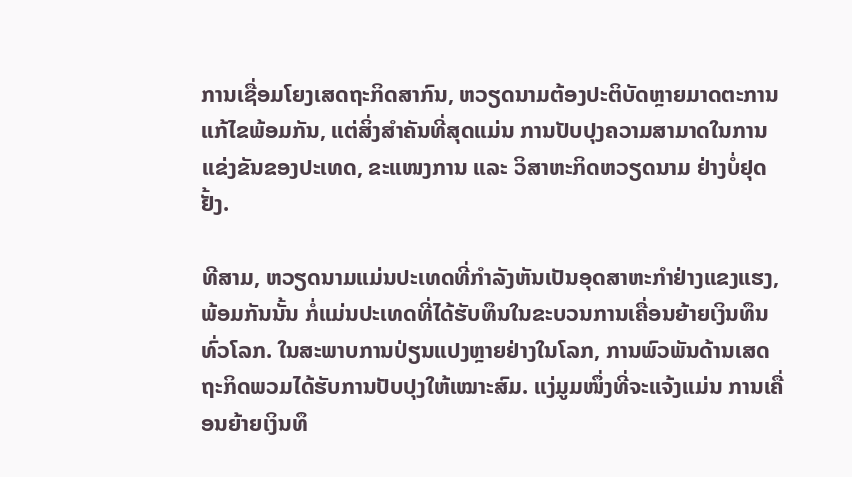ການເຊື່ອມໂຍງເສດຖະກິດສາກົນ, ຫວຽດນາມຕ້ອງປະຕິບັດຫຼາຍມາດຕະການແກ້ໄຂພ້ອມກັນ, ແຕ່ສິ່ງສຳຄັນທີ່ສຸດແມ່ນ ການປັບປຸງຄວາມສາມາດໃນການແຂ່ງຂັນຂອງປະເທດ, ຂະແໜງການ ແລະ ວິສາຫະກິດຫວຽດນາມ ຢ່າງບໍ່ຢຸດຢັ້ງ.

ທີສາມ, ຫວຽດນາມແມ່ນປະເທດທີ່ກຳລັງຫັນເປັນອຸດສາຫະກຳຢ່າງແຂງແຮງ, ພ້ອມກັນນັ້ນ ກໍ່ແມ່ນປະເທດທີ່ໄດ້ຮັບທຶນໃນຂະບວນການເຄື່ອນຍ້າຍເງິນທຶນທົ່ວໂລກ. ໃນສະພາບການປ່ຽນແປງຫຼາຍຢ່າງໃນໂລກ, ການພົວພັນດ້ານເສດຖະກິດພວມໄດ້ຮັບການປັບປຸງໃຫ້ເໝາະສົມ. ແງ່ມູມໜຶ່ງທີ່ຈະແຈ້ງແມ່ນ ການເຄື່ອນຍ້າຍເງິນທຶ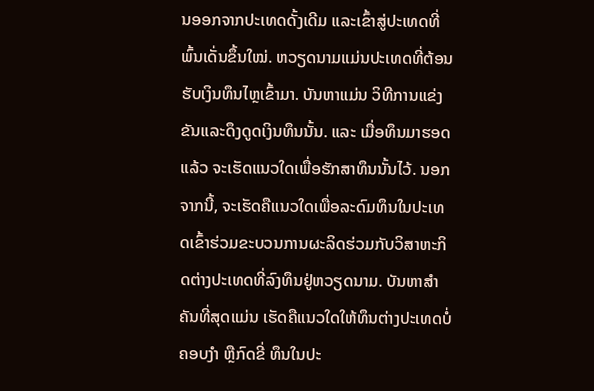ນອອກຈາກປະເທດດັ້ງເດີມ ແລະເຂົ້າສູ່ປະເທດທີ່ພົ້ນເດັ່ນຂຶ້ນໃໝ່. ຫວຽດນາມແມ່ນປະເທດທີ່ຕ້ອນຮັບເງິນທຶນໄຫຼເຂົ້າມາ. ບັນຫາແມ່ນ ວິທີການແຂ່ງຂັນແລະດຶງດູດເງິນທຶນນັ້ນ. ແລະ ເມື່ອທຶນມາຮອດແລ້ວ ຈະເຮັດແນວໃດເພື່ອຮັກສາທຶນນັ້ນໄວ້. ນອກຈາກນີ້, ຈະເຮັດຄືແນວໃດເພື່ອລະດົມທຶນໃນປະເທດເຂົ້າຮ່ວມຂະບວນການຜະລິດຮ່ວມກັບວິສາຫະກິດຕ່າງປະເທດທີ່ລົງທຶນຢູ່ຫວຽດນາມ. ບັນຫາສຳຄັນທີ່ສຸດແມ່ນ ເຮັດຄືແນວໃດໃຫ້ທຶນຕ່າງປະເທດບໍ່ຄອບງຳ ຫຼືກົດຂີ່ ທຶນໃນປະ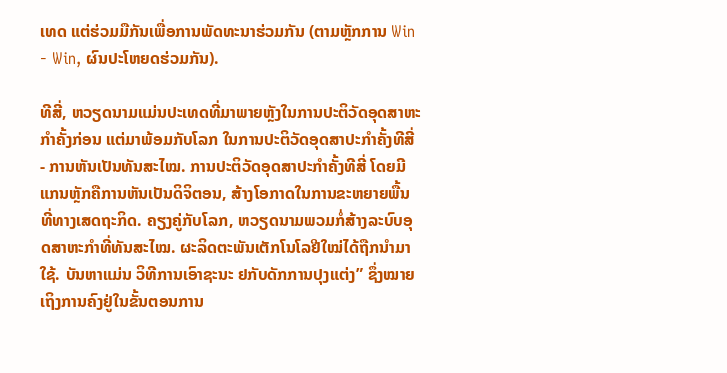ເທດ ແຕ່ຮ່ວມມືກັນເພື່ອການພັດທະນາຮ່ວມກັນ (ຕາມຫຼັກການ Win - Win, ຜົນປະໂຫຍດຮ່ວມກັນ).

ທີສີ່, ຫວຽດນາມແມ່ນປະເທດທີ່ມາພາຍຫຼັງໃນການປະຕິວັດອຸດສາຫະກຳຄັ້ງກ່ອນ ແຕ່ມາພ້ອມກັບໂລກ ໃນການປະຕິວັດອຸດສາປະກຳຄັ້ງທີສີ່ - ການຫັນເປັນທັນສະໄໝ. ການປະຕິວັດອຸດສາປະກຳຄັ້ງທີສີ່ ໂດຍມີແກນຫຼັກຄືການຫັນເປັນດິຈິຕອນ, ສ້າງໂອກາດໃນການຂະຫຍາຍພື້ນທີ່ທາງເສດຖະກິດ. ຄຽງຄູ່ກັບໂລກ, ຫວຽດນາມພວມກໍ່ສ້າງລະບົບອຸດສາຫະກຳທີ່ທັນສະໄໝ. ຜະລິດຕະພັນເຕັກໂນໂລຢີໃໝ່ໄດ້ຖືກນຳມາໃຊ້. ບັນຫາແມ່ນ ວິທີການເອົາຊະນະ ຢກັບດັກການປຸງແຕ່ງ” ຊຶ່ງໝາຍເຖິງການຄົງຢູ່ໃນຂັ້ນຕອນການ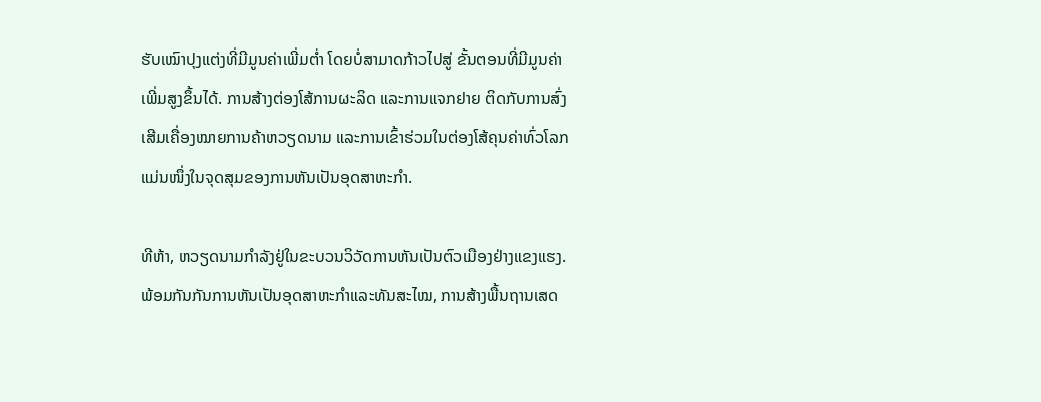ຮັບເໝົາປຸງແຕ່ງທີ່ມີມູນຄ່າເພີ່ມຕ່ຳ ໂດຍບໍ່ສາມາດກ້າວໄປສູ່ ຂັ້ນຕອນທີ່ມີມູນຄ່າເພີ່ມສູງຂຶ້ນໄດ້. ການສ້າງຕ່ອງໂສ້ການຜະລິດ ແລະການແຈກຢາຍ ຕິດກັບການສົ່ງເສີມເຄື່ອງໝາຍການຄ້າຫວຽດນາມ ແລະການເຂົ້າຮ່ວມໃນຕ່ອງໂສ້ຄຸນຄ່າທົ່ວໂລກ ແມ່ນໜຶ່ງໃນຈຸດສຸມຂອງການຫັນເປັນອຸດສາຫະກຳ.

ທີຫ້າ, ຫວຽດນາມກຳລັງຢູ່ໃນຂະບວນວິວັດການຫັນເປັນຕົວເມືອງຢ່າງແຂງແຮງ. ພ້ອມກັນກັນການຫັນເປັນອຸດສາຫະກຳແລະທັນສະໄໝ, ການສ້າງພື້ນຖານເສດ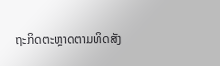ຖະກິດຕະຫຼາດຕາມທິດສັງ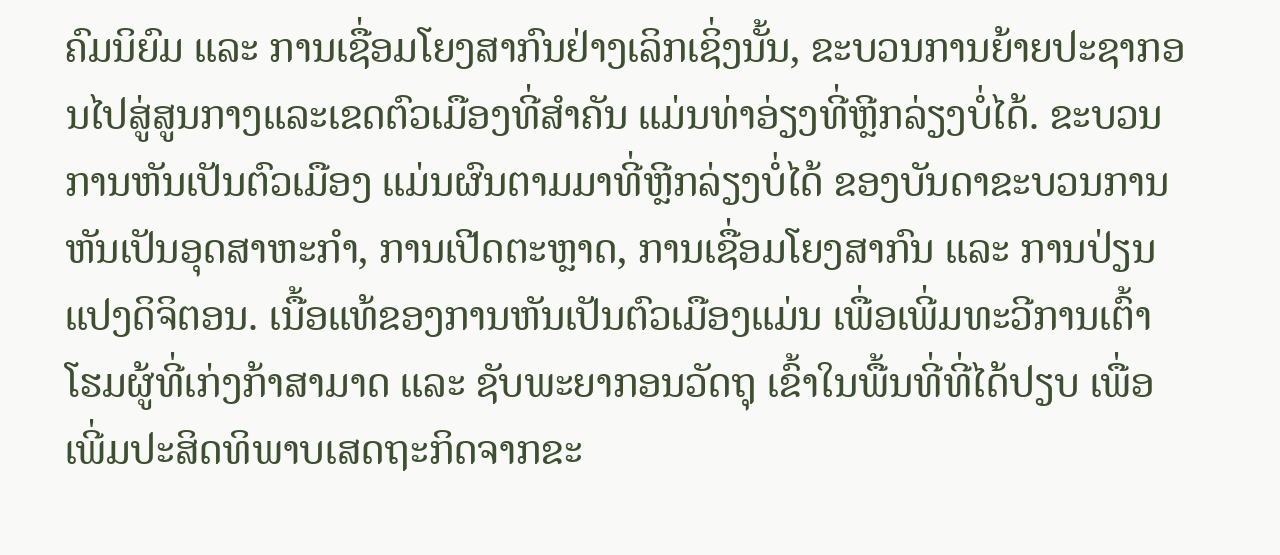ຄົມນິຍົມ ແລະ ການເຊື່ອມໂຍງສາກົນຢ່າງເລິກເຊິ່ງນັ້ນ, ຂະບວນການຍ້າຍປະຊາກອນໄປສູ່ສູນກາງແລະເຂດຕົວເມືອງທີ່ສຳຄັນ ແມ່ນທ່າອ່ຽງທີ່ຫຼີກລ່ຽງບໍ່ໄດ້. ຂະບວນການຫັນເປັນຕົວເມືອງ ແມ່ນຜົນຕາມມາທີ່ຫຼີກລ່ຽງບໍ່ໄດ້ ຂອງບັນດາຂະບວນການຫັນເປັນອຸດສາຫະກໍາ, ການເປີດຕະຫຼາດ, ການເຊື່ອມໂຍງສາກົນ ແລະ ການປ່ຽນແປງດິຈິຕອນ. ເນື້ອແທ້ຂອງການຫັນເປັນຕົວເມືອງແມ່ນ ເພື່ອເພີ່ມທະວີການເຕົ້າໂຮມຜູ້ທີ່ເກ່ງກ້າສາມາດ ແລະ ຊັບພະຍາກອນວັດຖຸ ເຂົ້າໃນພື້ນທີ່ທີ່ໄດ້ປຽບ ເພື່ອເພີ່ມປະສິດທິພາບເສດຖະກິດຈາກຂະ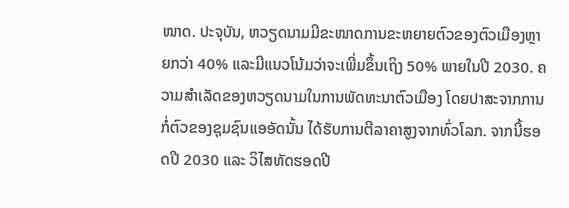ໜາດ. ປະຈຸບັນ, ຫວຽດນາມມີຂະໜາດການຂະຫຍາຍຕົວຂອງຕົວເມືອງຫຼາຍກວ່າ 40% ແລະມີແນວໂນ້ມວ່າຈະເພີ່ມຂຶ້ນເຖິງ 50% ພາຍໃນປີ 2030. ຄວາມສຳເລັດຂອງຫວຽດນາມໃນການພັດທະນາຕົວເມືອງ ໂດຍປາສະຈາກການກໍ່ຕົວຂອງຊຸມຊົນແອອັດນັ້ນ ໄດ້ຮັບການຕີລາຄາສູງຈາກທົ່ວໂລກ. ຈາກນີ້ຮອດປີ 2030 ແລະ ວິໄສທັດຮອດປີ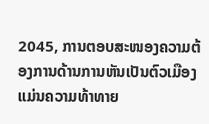2045, ການຕອບສະໜອງຄວາມຕ້ອງການດ້ານການຫັນເປັນຕົວເມືອງແມ່ນຄວາມທ້າທາຍ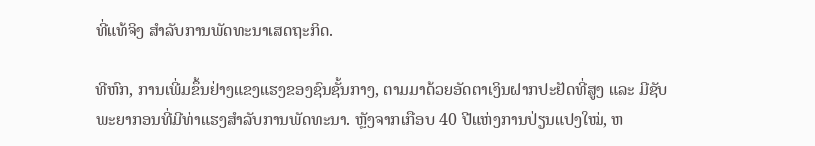ທີ່ແທ້ຈິງ ສຳລັບການພັດທະນາເສດຖະກິດ.

ທີຫົກ, ການເພີ່ມຂຶ້ນຢ່າງແຂງແຮງຂອງຊົນຊັ້ນກາງ, ຕາມມາດ້ວຍອັດຕາເງິນຝາກປະຢັດທີ່ສູງ ແລະ ມີຊັບພະຍາກອນທີ່ມີທ່າແຮງສໍາລັບການພັດທະນາ. ຫຼັງຈາກເກືອບ 40 ປີແຫ່ງການປ່ຽນແປງໃໝ່, ຫ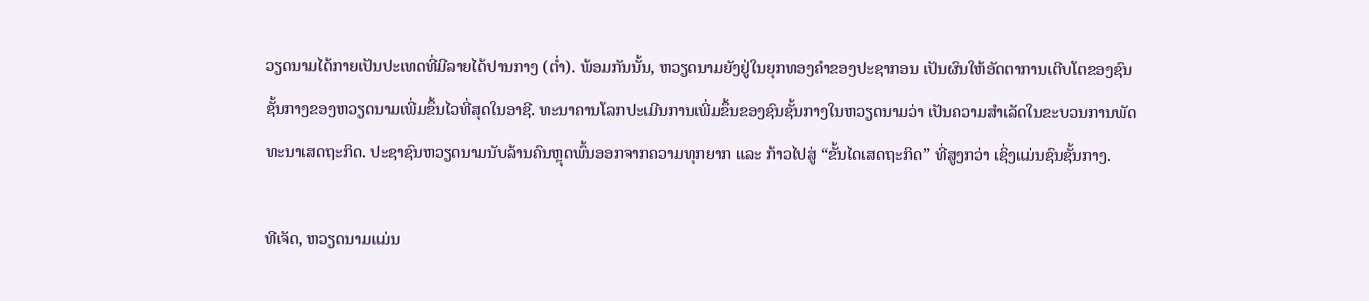ວຽດນາມໄດ້ກາຍເປັນປະເທດທີ່ມີລາຍໄດ້ປານກາງ (ຕ່ຳ). ພ້ອມກັນນັ້ນ, ຫວຽດນາມຍັງຢູ່ໃນຍຸກທອງຄຳຂອງປະຊາກອນ ເປັນຜົນໃຫ້ອັດຕາການເຕີບໂຕຂອງຊົນຊັ້ນກາງຂອງຫວຽດນາມເພີ່ມຂຶ້ນໄວທີ່ສຸດໃນອາຊີ. ທະນາຄານໂລກປະເມີນການເພີ່ມຂຶ້ນຂອງຊົນຊັ້ນກາງໃນຫວຽດນາມວ່າ ເປັນຄວາມສຳເລັດໃນຂະບວນການພັດທະນາເສດຖະກິດ. ປະຊາຊົນຫວຽດນາມນັບລ້ານຄົນຫຼຸດພົ້ນອອກຈາກຄວາມທຸກຍາກ ແລະ ກ້າວໄປສູ່ “ຂັ້ນໄດເສດຖະກິດ” ທີ່ສູງກວ່າ ເຊິ່ງແມ່ນຊົນຊັ້ນກາງ.

ທີເຈັດ, ຫວຽດນາມແມ່ນ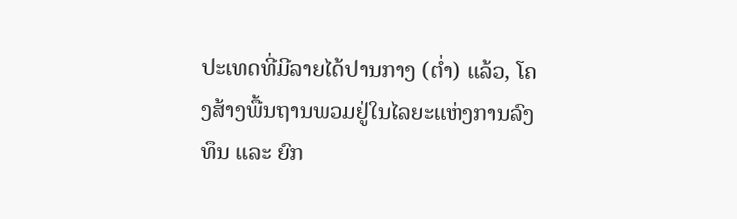ປະເທດທີ່ມີລາຍໄດ້ປານກາງ (ຕ່ຳ) ແລ້ວ, ໂຄງສ້າງພື້ນຖານພວມຢູ່ໃນໄລຍະແຫ່ງການລົງທຶນ ແລະ ຍົກ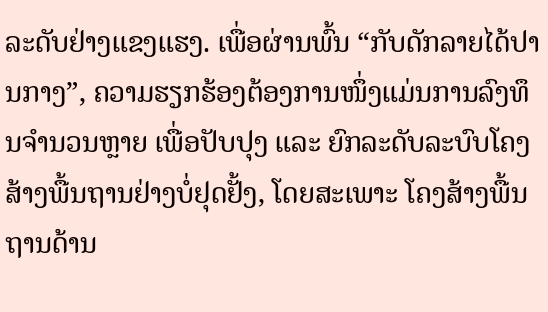ລະດັບຢ່າງແຂງແຮງ. ເພື່ອຜ່ານພົ້ນ “ກັບດັກລາຍໄດ້ປານກາງ”, ຄວາມຮຽກຮ້ອງຕ້ອງການໜຶ່ງແມ່ນການລົງທຶນຈຳນວນຫຼາຍ ເພື່ອປັບປຸງ ແລະ ຍົກລະດັບລະບົບໂຄງສ້າງພື້ນຖານຢ່າງບໍ່ຢຸດຢັ້ງ, ໂດຍສະເພາະ ໂຄງສ້າງພື້ນຖານດ້ານ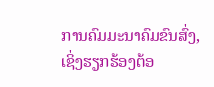ການຄົມມະນາຄົມຂົນສົ່ງ, ເຊິ່ງຮຽກຮ້ອງຕ້ອ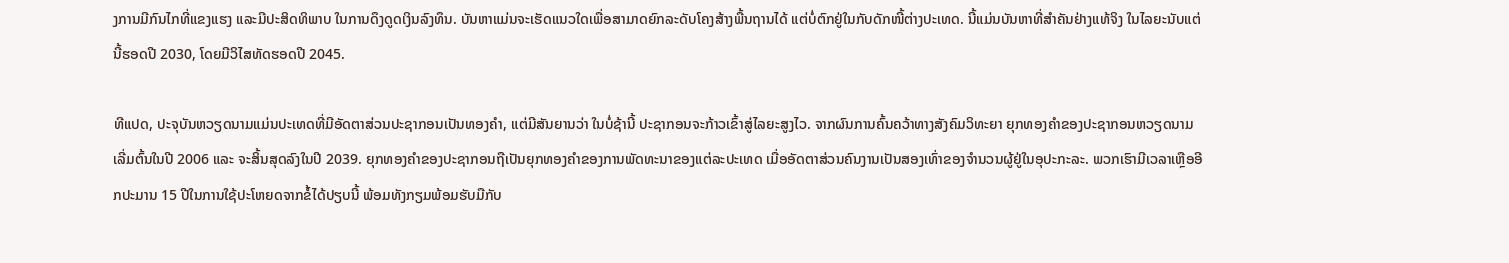ງການມີກົນໄກທີ່ແຂງແຮງ ແລະມີປະສິດທິພາບ ໃນການດຶງດູດເງິນລົງທຶນ. ບັນຫາແມ່ນຈະເຮັດແນວໃດເພື່ອສາມາດຍົກລະດັບໂຄງສ້າງພື້ນຖານໄດ້ ແຕ່ບໍ່ຕົກຢູ່ໃນກັບດັກໜີ້ຕ່າງປະເທດ. ນີ້ແມ່ນບັນຫາທີ່ສຳຄັນຢ່າງແທ້ຈິງ ໃນໄລຍະນັບແຕ່ນີ້ຮອດປີ 2030, ໂດຍມີວິໄສທັດຮອດປີ 2045.

ທີແປດ, ປະຈຸບັນຫວຽດນາມແມ່ນປະເທດທີ່ມີອັດຕາສ່ວນປະຊາກອນເປັນທອງຄຳ, ແຕ່ມີສັນຍານວ່າ ໃນບໍ່ຊ້ານີ້ ປະຊາກອນຈະກ້າວເຂົ້າສູ່ໄລຍະສູງໄວ. ຈາກຜົນການຄົ້ນຄວ້າທາງສັງຄົມວິທະຍາ ຍຸກທອງຄຳຂອງປະຊາກອນຫວຽດນາມເລີ່ມຕົ້ນໃນປີ 2006 ແລະ ຈະສິ້ນສຸດລົງໃນປີ 2039. ຍຸກທອງຄຳຂອງປະຊາກອນຖືເປັນຍຸກທອງຄຳຂອງການພັດທະນາຂອງແຕ່ລະປະເທດ ເມື່ອອັດຕາສ່ວນຄົນງານເປັນສອງເທົ່າຂອງຈຳນວນຜູ້ຢູ່ໃນອຸປະກະລະ. ພວກເຮົາມີເວລາເຫຼືອອີກປະມານ 15 ປີໃນການໃຊ້ປະໂຫຍດຈາກຂໍ້ໄດ້ປຽບນີ້ ພ້ອມທັງກຽມພ້ອມຮັບມືກັບ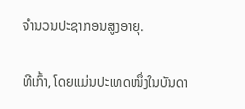ຈຳນວນປະຊາກອນສູງອາຍຸ.

ທີເກົ້າ, ໂດຍແມ່ນປະເທດໜຶ່ງໃນບັນດາ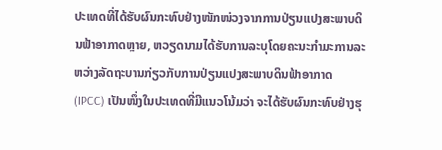ປະເທດທີ່ໄດ້ຮັບຜົນກະທົບຢ່າງໜັກໜ່ວງຈາກການປ່ຽນແປງສະພາບດິນຟ້າອາກາດຫຼາຍ, ຫວຽດນາມໄດ້ຮັບການລະບຸໂດຍຄະນະກຳມະການລະຫວ່າງລັດຖະບານກ່ຽວກັບການປ່ຽນແປງສະພາບດິນຟ້າອາກາດ (IPCC) ເປັນໜຶ່ງໃນປະເທດທີ່ມີແນວໂນ້ມວ່າ ຈະໄດ້ຮັບຜົນກະທົບຢ່າງຮຸ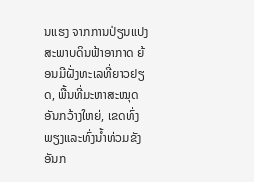ນແຮງ ຈາກການປ່ຽນແປງສະພາບດິນຟ້າອາກາດ ຍ້ອນມີຝັ່ງທະເລທີ່ຍາວຢຽດ, ພື້ນທີ່ມະຫາສະໝຸດອັນກວ້າງໃຫຍ່, ເຂດທົ່ງພຽງແລະທົ່ງນ້ຳທ່ວມຂັງອັນກ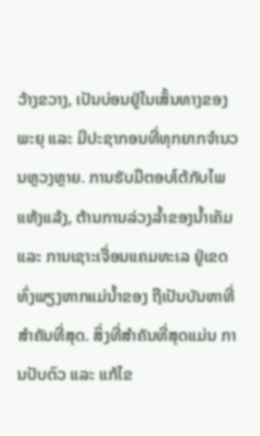ວ້າງຂວາງ, ເປັນບ່ອນຢູ່ໃນເສັ້ນທາງຂອງພະຍຸ ແລະ ມີປະຊາກອນທີ່ທຸກຍາກຈຳນວນຫຼວງຫຼາຍ. ການຮັບມືຕອບໂຕ້ກັບໄພແຫ້ງແລ້ງ, ຕ້ານການລ່ວງລ້ຳຂອງນ້ຳເຄັມ ແລະ ການເຊາະເຈື່ອນແຄມທະເລ ຢູ່ເຂດທົ່ງພຽງຫາກແມ່ນ້ຳຂອງ ຖືເປັນບັນຫາທີ່ສຳຄັນທີ່ສຸດ. ສິ່ງທີ່ສຳຄັນທີ່ສຸດແມ່ນ ການປັບຕົວ ແລະ ແກ້ໄຂ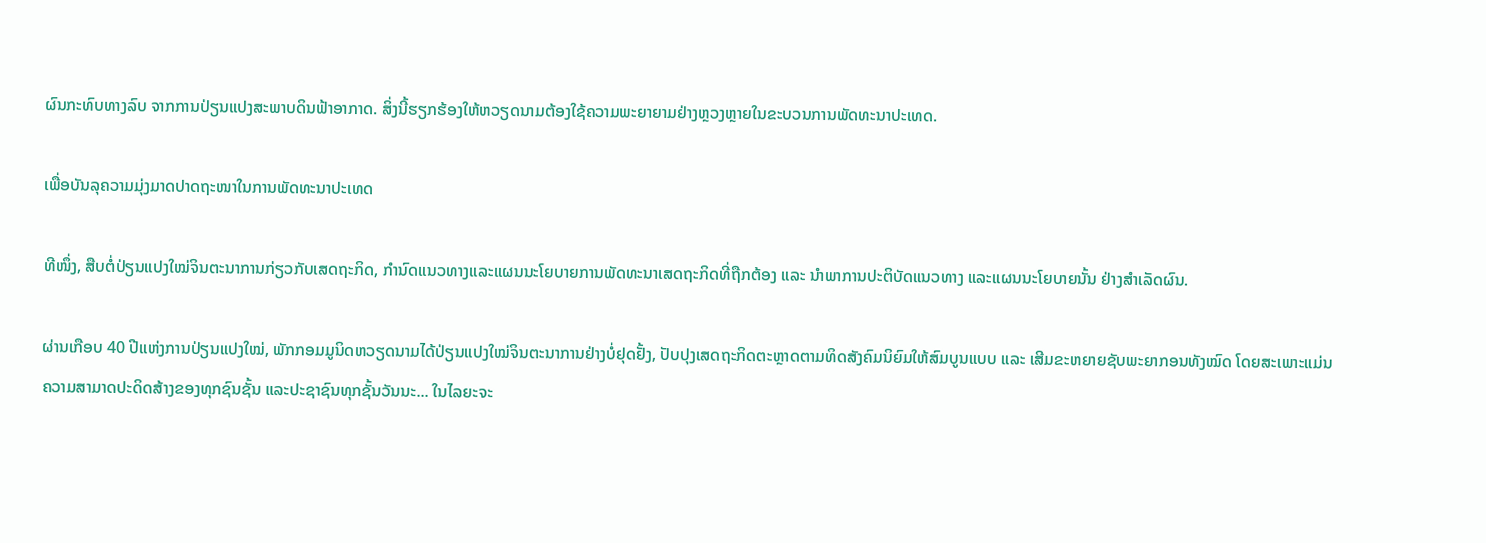ຜົນກະທົບທາງລົບ ຈາກການປ່ຽນແປງສະພາບດິນຟ້າອາກາດ. ສິ່ງນີ້ຮຽກຮ້ອງໃຫ້ຫວຽດນາມຕ້ອງໃຊ້ຄວາມພະຍາຍາມຢ່າງຫຼວງຫຼາຍໃນຂະບວນການພັດທະນາປະເທດ.

ເພື່ອບັນລຸຄວາມມຸ່ງມາດປາດຖະໜາໃນການພັດທະນາປະເທດ

ທີໜຶ່ງ, ສືບຕໍ່ປ່ຽນແປງໃໝ່ຈິນຕະນາການກ່ຽວກັບເສດຖະກິດ, ກຳນົດແນວທາງແລະແຜນນະໂຍບາຍການພັດທະນາເສດຖະກິດທີ່ຖືກຕ້ອງ ແລະ ນຳພາການປະຕິບັດແນວທາງ ແລະແຜນນະໂຍບາຍນັ້ນ ຢ່າງສຳເລັດຜົນ.

ຜ່ານເກືອບ 40 ປີແຫ່ງການປ່ຽນແປງໃໝ່, ພັກກອມມູນິດຫວຽດນາມໄດ້ປ່ຽນແປງໃໝ່ຈິນຕະນາການຢ່າງບໍ່ຢຸດຢັ້ງ, ປັບປຸງເສດຖະກິດຕະຫຼາດຕາມທິດສັງຄົມນິຍົມໃຫ້ສົມບູນແບບ ແລະ ເສີມຂະຫຍາຍຊັບພະຍາກອນທັງໝົດ ໂດຍສະເພາະແມ່ນ ຄວາມສາມາດປະດິດສ້າງຂອງທຸກຊົນຊັ້ນ ແລະປະຊາຊົນທຸກຊັ້ນວັນນະ... ໃນໄລຍະຈະ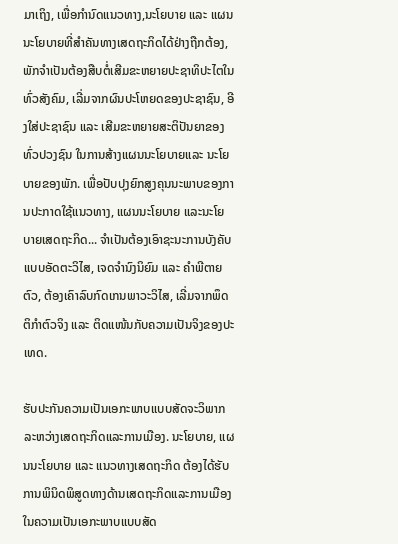ມາເຖິງ, ເພື່ອກຳນົດແນວທາງ,ນະໂຍບາຍ ແລະ ແຜນນະໂຍບາຍທີ່ສຳຄັນທາງເສດຖະກິດໄດ້ຢ່າງຖືກຕ້ອງ, ພັກຈຳເປັນຕ້ອງສືບຕໍ່ເສີມຂະຫຍາຍປະຊາທິປະໄຕໃນທົ່ວສັງຄົມ, ເລີ່ມຈາກຜົນປະໂຫຍດຂອງປະຊາຊົນ, ອີງໃສ່ປະຊາຊົນ ແລະ ເສີມຂະຫຍາຍສະຕິປັນຍາຂອງທົ່ວປວງຊົນ ໃນການສ້າງແຜນນະໂຍບາຍແລະ ນະໂຍບາຍຂອງພັກ. ເພື່ອປັບປຸງຍົກສູງຄຸນນະພາບຂອງການປະກາດໃຊ້ແນວທາງ, ແຜນນະໂຍບາຍ ແລະນະໂຍບາຍເສດຖະກິດ... ຈໍາເປັນຕ້ອງເອົາຊະນະການບັງຄັບແບບອັດຕະວິໄສ, ເຈດຈຳນົງນິຍົມ ແລະ ຄຳພີຕາຍຕົວ, ຕ້ອງເຄົາລົບກົດເກນພາວະວິໄສ, ເລີ່ມຈາກພຶດຕິກຳຕົວຈິງ ແລະ ຕິດແໜ້ນກັບຄວາມເປັນຈິງຂອງປະເທດ.

ຮັບປະກັນຄວາມເປັນເອກະພາບແບບສັດຈະວິພາກ ລະຫວ່າງເສດຖະກິດແລະການເມືອງ. ນະໂຍບາຍ, ແຜນນະໂຍບາຍ ແລະ ແນວທາງເສດຖະກິດ ຕ້ອງໄດ້ຮັບການພິນິດພິສູດທາງດ້ານເສດຖະກິດແລະການເມືອງ ໃນຄວາມເປັນເອກະພາບແບບສັດ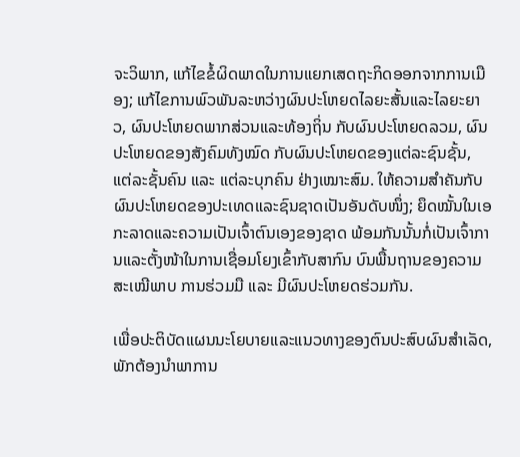ຈະວິພາກ, ແກ້ໄຂຂໍ້ຜິດພາດໃນການແຍກເສດຖະກິດອອກຈາກການເມືອງ; ແກ້ໄຂການພົວພັນລະຫວ່າງຜົນປະໂຫຍດໄລຍະສັ້ນແລະໄລຍະຍາວ, ຜົນປະໂຫຍດພາກສ່ວນແລະທ້ອງຖິ່ນ ກັບຜົນປະໂຫຍດລວມ, ຜົນປະໂຫຍດຂອງສັງຄົມທັງໝົດ ກັບຜົນປະໂຫຍດຂອງແຕ່ລະຊົນຊັ້ນ, ແຕ່ລະຊັ້ນຄົນ ແລະ ແຕ່ລະບຸກຄົນ ຢ່າງເໝາະສົມ. ໃຫ້ຄວາມສຳຄັນກັບຜົນປະໂຫຍດຂອງປະເທດແລະຊົນຊາດເປັນອັນດັບໜຶ່ງ; ຍຶດໝັ້ນໃນເອກະລາດແລະຄວາມເປັນເຈົ້າຕົນເອງຂອງຊາດ ພ້ອມກັນນັ້ນກໍ່ເປັນເຈົ້າການແລະຕັ້ງໜ້າໃນການເຊື່ອມໂຍງເຂົ້າກັບສາກົນ ບົນພື້ນຖານຂອງຄວາມສະເໝີພາບ ການຮ່ວມມື ແລະ ມີຜົນປະໂຫຍດຮ່ວມກັນ.

ເພື່ອປະຕິບັດແຜນນະໂຍບາຍແລະແນວທາງຂອງຕົນປະສົບຜົນສໍາເລັດ, ພັກຕ້ອງນຳພາການ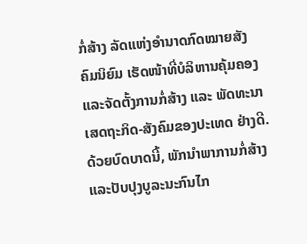ກໍ່ສ້າງ ລັດແຫ່ງອຳນາດກົດໝາຍສັງຄົມນິຍົມ ເຮັດໜ້າທີ່ບໍລິຫານຄຸ້ມຄອງ ແລະຈັດຕັ້ງການກໍ່ສ້າງ ແລະ ພັດທະນາເສດຖະກິດ-ສັງຄົມຂອງປະເທດ ຢ່າງດີ. ດ້ວຍບົດບາດນີ້, ພັກນຳພາການກໍ່ສ້າງແລະປັບປຸງບູລະນະກົນໄກ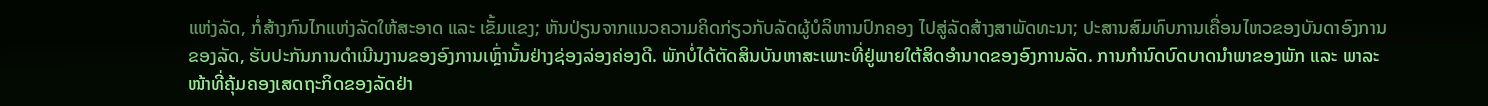ແຫ່ງລັດ, ກໍ່ສ້າງກົນໄກແຫ່ງລັດໃຫ້ສະອາດ ແລະ ເຂັ້ມແຂງ; ຫັນປ່ຽນຈາກແນວຄວາມຄິດກ່ຽວກັບລັດຜູ້ບໍລິຫານປົກຄອງ ໄປສູ່ລັດສ້າງສາພັດທະນາ; ປະສານສົມທົບການເຄື່ອນໄຫວຂອງບັນດາອົງການຂອງລັດ, ຮັບປະກັນການດຳເນີນງານຂອງອົງການເຫຼົ່ານັ້ນຢ່າງຊ່ອງລ່ອງຄ່ອງດີ. ພັກບໍ່ໄດ້ຕັດສິນບັນຫາສະເພາະທີ່ຢູ່ພາຍໃຕ້ສິດອຳນາດຂອງອົງການລັດ. ການກຳນົດບົດບາດນຳພາຂອງພັກ ແລະ ພາລະໜ້າທີ່ຄຸ້ມຄອງເສດຖະກິດຂອງລັດຢ່າ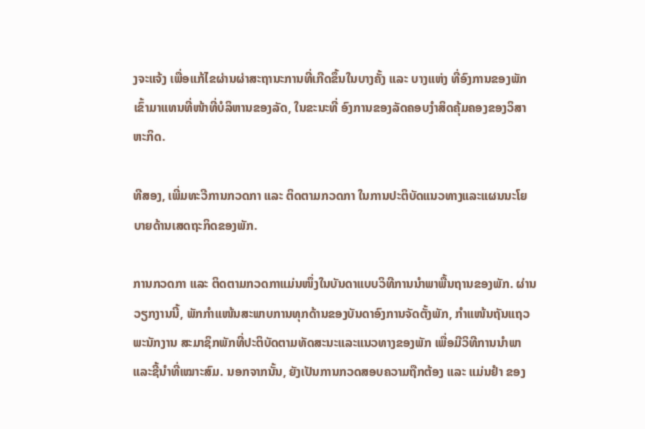ງຈະແຈ້ງ ເພື່ອແກ້ໄຂຜ່ານຜ່າສະຖານະການທີ່ເກີດຂຶ້ນໃນບາງຄັ້ງ ແລະ ບາງແຫ່ງ ທີ່ອົງການຂອງພັກເຂົ້າມາແທນທີ່ໜ້າທີ່ບໍລິຫານຂອງລັດ, ໃນຂະນະທີ່ ອົງການຂອງລັດຄອບງຳສິດຄຸ້ມຄອງຂອງວິສາຫະກິດ.

ທີສອງ, ເພີ່ມທະວີການກວດກາ ແລະ ຕິດຕາມກວດກາ ໃນການປະຕິບັດແນວທາງແລະແຜນນະໂຍບາຍດ້ານເສດຖະກິດຂອງພັກ.

ການກວດກາ ແລະ ຕິດຕາມກວດກາແມ່ນໜຶ່ງໃນບັນດາແບບວິທີການນຳພາພື້ນຖານຂອງພັກ. ຜ່ານວຽກງານນີ້, ພັກກຳແໜ້ນສະພາບການທຸກດ້ານຂອງບັນດາອົງການຈັດຕັ້ງພັກ, ກຳແໜ້ນຖັນແຖວພະນັກງານ ສະມາຊິກພັກທີ່ປະຕິບັດຕາມທັດສະນະແລະແນວທາງຂອງພັກ ເພື່ອມີວິທີການນຳພາແລະຊີ້ນຳທີ່ເໝາະສົມ. ນອກຈາກນັ້ນ, ຍັງເປັນການກວດສອບຄວາມຖືກຕ້ອງ ແລະ ແມ່ນຢຳ ຂອງ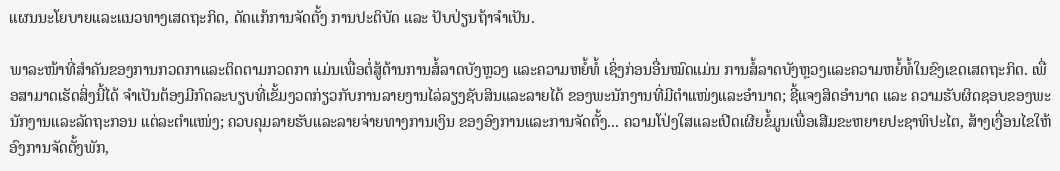ແຜນນະໂຍບາຍແລະແນວທາງເສດຖະກິດ, ດັດແກ້ການຈັດຕັ້ງ ການປະຕິບັດ ແລະ ປັບປ່ຽນຖ້າຈຳເປັນ.

ພາລະໜ້າທີ່ສຳຄັນຂອງການກວດກາແລະຕິດຕາມກວດກາ ແມ່ນເພື່ອຕໍ່ສູ້ຕ້ານການສໍ້ລາດບັງຫຼວງ ແລະຄວາມຫຍໍ້ທໍ້ ເຊິ່ງກ່ອນອື່ນໝົດແມ່ນ ການສໍ້ລາດບັງຫຼວງແລະຄວາມຫຍໍ້ທໍ້ໃນຂົງເຂດເສດຖະກິດ. ເພື່ອສາມາດເຮັດສິ່ງນີ້ໄດ້ ຈຳເປັນຕ້ອງມີກົດລະບຽບທີ່ເຂັ້ມງວດກ່ຽວກັບການລາຍງານໄລ່ລຽງຊັບສິນແລະລາຍໄດ້ ຂອງພະນັກງານທີ່ມີຕໍາແໜ່ງແລະອຳນາດ; ຊີ້ແຈງສິດອຳນາດ ແລະ ຄວາມຮັບຜິດຊອບຂອງພະນັກງານແລະລັດຖະກອນ ແຕ່ລະຕຳແໜ່ງ; ຄວບຄຸມລາຍຮັບແລະລາຍຈ່າຍທາງການເງິນ ຂອງອົງການແລະການຈັດຕັ້ງ... ຄວາມໂປ່ງໃສແລະເປີດເຜີຍຂໍ້ມູນເພື່ອເສີມຂະຫຍາຍປະຊາທິປະໄຕ, ສ້າງເງື່ອນໄຂໃຫ້ອົງການຈັດຕັ້ງພັກ,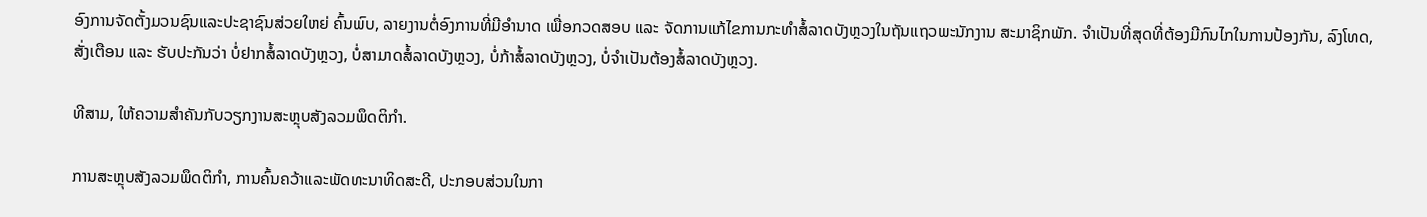ອົງການຈັດຕັ້ງມວນຊົນແລະປະຊາຊົນສ່ວຍໃຫຍ່ ຄົ້ນພົບ, ລາຍງານຕໍ່ອົງການທີ່ມີອຳນາດ ເພື່ອກວດສອບ ແລະ ຈັດການແກ້ໄຂການກະທຳສໍ້ລາດບັງຫຼວງໃນຖັນແຖວພະນັກງານ ສະມາຊິກພັກ. ຈຳເປັນທີ່ສຸດທີ່ຕ້ອງມີກົນໄກໃນການປ້ອງກັນ, ລົງໂທດ, ສັ່ງເຕືອນ ແລະ ຮັບປະກັນວ່າ ບໍ່ຢາກສໍ້ລາດບັງຫຼວງ, ບໍ່ສາມາດສໍ້ລາດບັງຫຼວງ, ບໍ່ກ້າສໍ້ລາດບັງຫຼວງ, ບໍ່ຈຳເປັນຕ້ອງສໍ້ລາດບັງຫຼວງ.

ທີສາມ, ໃຫ້ຄວາມສຳຄັນກັບວຽກງານສະຫຼຸບສັງລວມພຶດຕິກຳ.

ການສະຫຼຸບສັງລວມພຶດຕິກຳ, ການຄົ້ນຄວ້າແລະພັດທະນາທິດສະດີ, ປະກອບສ່ວນໃນກາ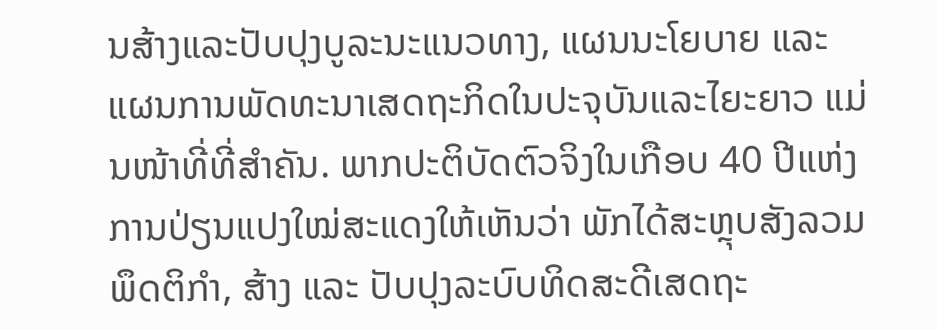ນສ້າງແລະປັບປຸງບູລະນະແນວທາງ, ແຜນນະໂຍບາຍ ແລະ ແຜນການພັດທະນາເສດຖະກິດໃນປະຈຸບັນແລະໄຍະຍາວ ແມ່ນໜ້າທີ່ທີ່ສຳຄັນ. ພາກປະຕິບັດຕົວຈິງໃນເກືອບ 40 ປີແຫ່ງການປ່ຽນແປງໃໝ່ສະແດງໃຫ້ເຫັນວ່າ ພັກໄດ້ສະຫຼຸບສັງລວມພຶດຕິກຳ, ສ້າງ ແລະ ປັບປຸງລະບົບທິດສະດີເສດຖະ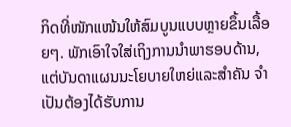ກິດທີ່ໜັກແໜ້ນໃຫ້ສົມບູນແບບຫຼາຍຂຶ້ນເລື້ອຍໆ. ພັກເອົາໃຈໃສ່ເຖິງການນຳພາຮອບດ້ານ, ແຕ່ບັນດາແຜນນະໂຍບາຍໃຫຍ່ແລະສຳຄັນ ຈຳເປັນຕ້ອງໄດ້ຮັບການ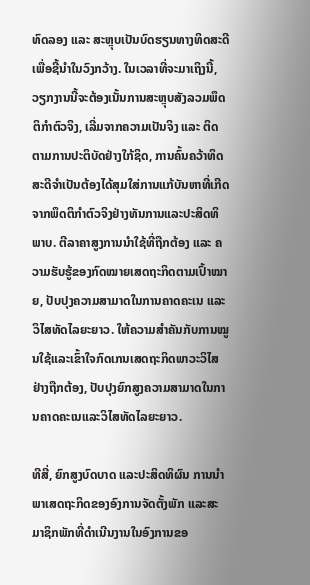ທົດລອງ ແລະ ສະຫຼຸບເປັນບົດຮຽນທາງທິດສະດີ ເພື່ອຊີ້ນຳໃນວົງກວ້າງ. ໃນເວລາທີ່ຈະມາເຖິງນີ້, ວຽກງານນີ້ຈະຕ້ອງເນັ້ນການສະຫຼຸບສັງລວມພຶດຕິກຳຕົວຈິງ, ເລີ່ມຈາກຄວາມເປັນຈິງ ແລະ ຕິດຕາມການປະຕິບັດຢ່າງໃກ້ຊິດ, ການຄົ້ນຄວ້າທິດສະດີຈຳເປັນຕ້ອງໄດ້ສຸມໃສ່ການແກ້ບັນຫາທີ່ເກີດຈາກພຶດຕິກຳຕົວຈິງຢ່າງທັນການແລະປະສິດທິພາບ. ຕີລາຄາສູງການນຳໃຊ້ທີ່ຖືກຕ້ອງ ແລະ ຄວາມຮັບຮູ້ຂອງກົດໝາຍເສດຖະກິດຕາມເປົ້າໝາຍ, ປັບປຸງຄວາມສາມາດໃນການຄາດຄະເນ ແລະ ວິໄສທັດໄລຍະຍາວ. ໃຫ້ຄວາມສຳຄັນກັບການໝູນໃຊ້ແລະເຂົ້າໃຈກົດເກນເສດຖະກິດພາວະວິໄສ ຢ່າງຖືກຕ້ອງ, ປັບປຸງຍົກສູງຄວາມສາມາດໃນການຄາດຄະເນແລະວິໄສທັດໄລຍະຍາວ.

ທີສີ່, ຍົກສູງບົດບາດ ແລະປະສິດທິຜົນ ການນຳພາເສດຖະກິດຂອງອົງການຈັດຕັ້ງພັກ ແລະສະມາຊິກພັກທີ່ດຳເນີນງານໃນອົງການຂອ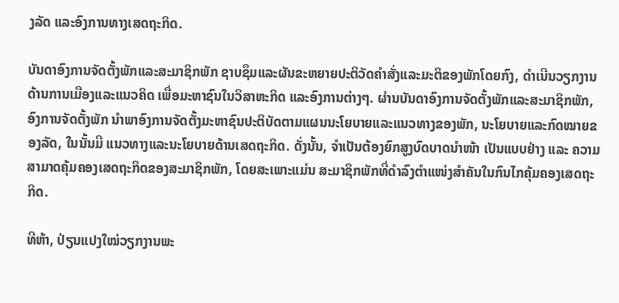ງລັດ ແລະອົງການທາງເສດຖະກິດ.

ບັນດາອົງການຈັດຕັ້ງພັກແລະສະມາຊິກພັກ ຊາບຊຶມແລະຜັນຂະຫຍາຍປະຕິວັດຄຳສັ່ງແລະມະຕິຂອງພັກໂດຍກົງ, ດຳເນີນວຽກງານດ້ານການເມືອງແລະແນວຄິດ ເພື່ອມະຫາຊົນໃນວິສາຫະກິດ ແລະອົງການຕ່າງໆ. ຜ່ານບັນດາອົງການຈັດຕັ້ງພັກແລະສະມາຊິກພັກ, ອົງການຈັດຕັ້ງພັກ ນຳພາອົງການຈັດຕັ້ງມະຫາຊົນປະຕິບັດຕາມແຜນນະໂຍບາຍແລະແນວທາງຂອງພັກ, ນະໂຍບາຍແລະກົດໝາຍຂອງລັດ, ໃນນັ້ນມີ ແນວທາງແລະນະໂຍບາຍດ້ານເສດຖະກິດ. ດັ່ງນັ້ນ, ຈຳເປັນຕ້ອງຍົກສູງບົດບາດນຳໜ້າ ເປັນແບບຢ່າງ ແລະ ຄວາມສາມາດຄຸ້ມຄອງເສດຖະກິດຂອງສະມາຊິກພັກ, ໂດຍສະເພາະແມ່ນ ສະມາຊິກພັກທີ່ດຳລົງຕຳແໜ່ງສຳຄັນໃນກົນໄກຄຸ້ມຄອງເສດຖະກິດ.

ທີຫ້າ, ປ່ຽນແປງໃໝ່ວຽກງານພະ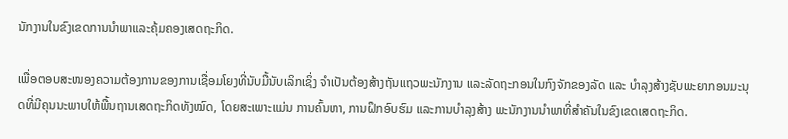ນັກງານໃນຂົງເຂດການນຳພາແລະຄຸ້ມຄອງເສດຖະກິດ.

ເພື່ອຕອບສະໜອງຄວາມຕ້ອງການຂອງການເຊື່ອມໂຍງທີ່ນັບມື້ນັບເລິກເຊິ່ງ ຈຳເປັນຕ້ອງສ້າງຖັນແຖວພະນັກງານ ແລະລັດຖະກອນໃນກົງຈັກຂອງລັດ ແລະ ບຳລຸງສ້າງຊັບພະຍາກອນມະນຸດທີ່ມີຄຸນນະພາບໃຫ້ພື້ນຖານເສດຖະກິດທັງໝົດ, ໂດຍສະເພາະແມ່ນ ການຄົ້ນຫາ, ການຝຶກອົບຮົມ ແລະການບຳລຸງສ້າງ ພະນັກງານນຳພາທີ່ສຳຄັນໃນຂົງເຂດເສດຖະກິດ.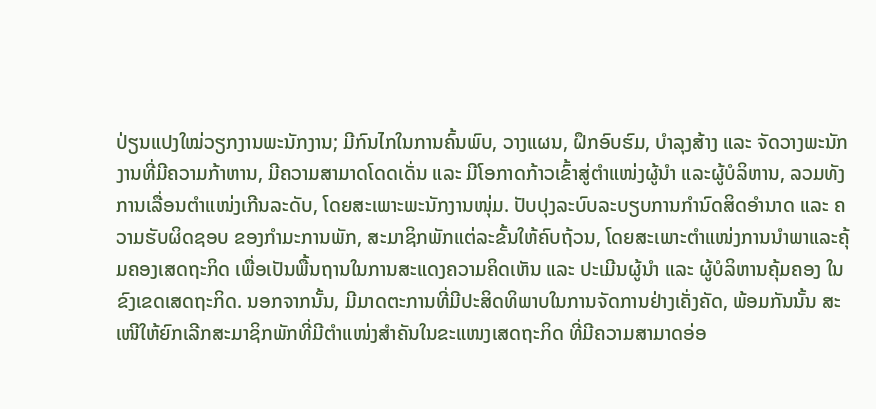ປ່ຽນແປງໃໝ່ວຽກງານພະນັກງານ; ມີກົນໄກໃນການຄົ້ນພົບ, ວາງແຜນ, ຝຶກອົບຮົມ, ບຳລຸງສ້າງ ແລະ ຈັດວາງພະນັກງານທີ່ມີຄວາມກ້າຫານ, ມີຄວາມສາມາດໂດດເດັ່ນ ແລະ ມີໂອກາດກ້າວເຂົ້າສູ່ຕຳແໜ່ງຜູ້ນໍາ ແລະຜູ້ບໍລິຫານ, ລວມທັງການເລື່ອນຕຳແໜ່ງເກີນລະດັບ, ໂດຍສະເພາະພະນັກງານໜຸ່ມ. ປັບປຸງລະບົບລະບຽບການກຳນົດສິດອຳນາດ ແລະ ຄວາມຮັບຜິດຊອບ ຂອງກຳມະການພັກ, ສະມາຊິກພັກແຕ່ລະຂັ້ນໃຫ້ຄົບຖ້ວນ, ໂດຍສະເພາະຕຳແໜ່ງການນຳພາແລະຄຸ້ມຄອງເສດຖະກິດ ເພື່ອເປັນພື້ນຖານໃນການສະແດງຄວາມຄິດເຫັນ ແລະ ປະເມີນຜູ້ນຳ ແລະ ຜູ້ບໍລິຫານຄຸ້ມຄອງ ໃນຂົງເຂດເສດຖະກິດ. ນອກຈາກນັ້ນ, ມີມາດຕະການທີ່ມີປະສິດທິພາບໃນການຈັດການຢ່າງເຄັ່ງຄັດ, ພ້ອມກັນນັ້ນ ສະເໜີໃຫ້ຍົກເລີກສະມາຊິກພັກທີ່ມີຕຳແໜ່ງສຳຄັນໃນຂະແໜງເສດຖະກິດ ທີ່ມີຄວາມສາມາດອ່ອ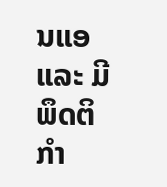ນແອ ແລະ ມີພຶດຕິກຳ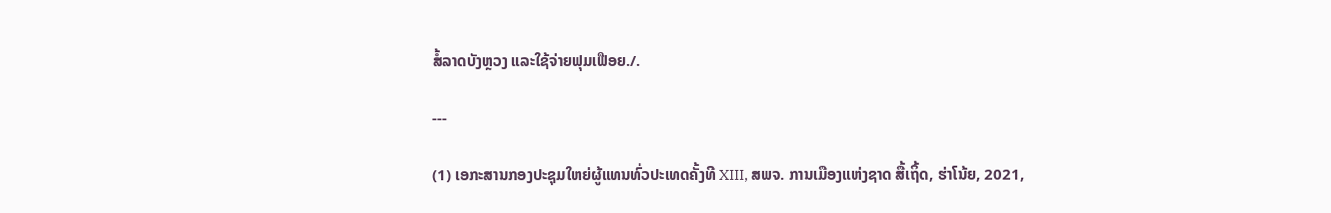ສໍ້ລາດບັງຫຼວງ ແລະໃຊ້ຈ່າຍຟຸມເຟືອຍ./.

---

(1) ເອກະສານກອງປະຊຸມໃຫຍ່ຜູ້ແທນທົ່ວປະເທດຄັ້ງທີ XIII, ສພຈ. ການເມືອງແຫ່ງຊາດ ສື້ເຖິ້ດ, ຮ່າໂນ້ຍ, 2021,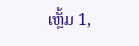ເຫຼັ້ມ 1,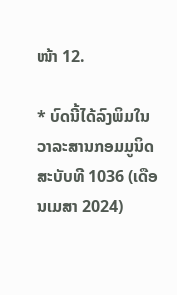ໜ້າ 12.

* ບົດນີ້ໄດ້ລົງພິມໃນວາລະສານກອມມູນິດ ສະບັບທີ 1036 (ເດືອນເມສາ 2024)